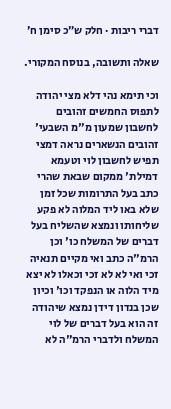דברי ריבות · חלק ש״כ סימן ח׳

שאלה ותשובה, בנוסח המקורי.

וכי תימא נהי דלא מצי יהודה לתפוס החמשים זהובים לחשבון שמעון מ"מ השבעי' זהובים הנשארים נראה דמצי תפיש לחשבון לוי וטעמא דמילת' ממקום שבאת שהרי כתב בעל התרומות שכל זמן שלא באו ליד המלוה לא פקע שליחותו ונמצא שהשליח בעל דברים של המשלח כו' וכן הרמ"ה כתב ואי מקיים תנאיה זכי ואי לא לא זכי וכאלו לא יצא מיד הלוה או הנפקד וכו' וכיון שכן בנדון דידן נמצא שיהודה זה הוא בעל דברים של לוי המשלח ולדברי הרמ"ה לא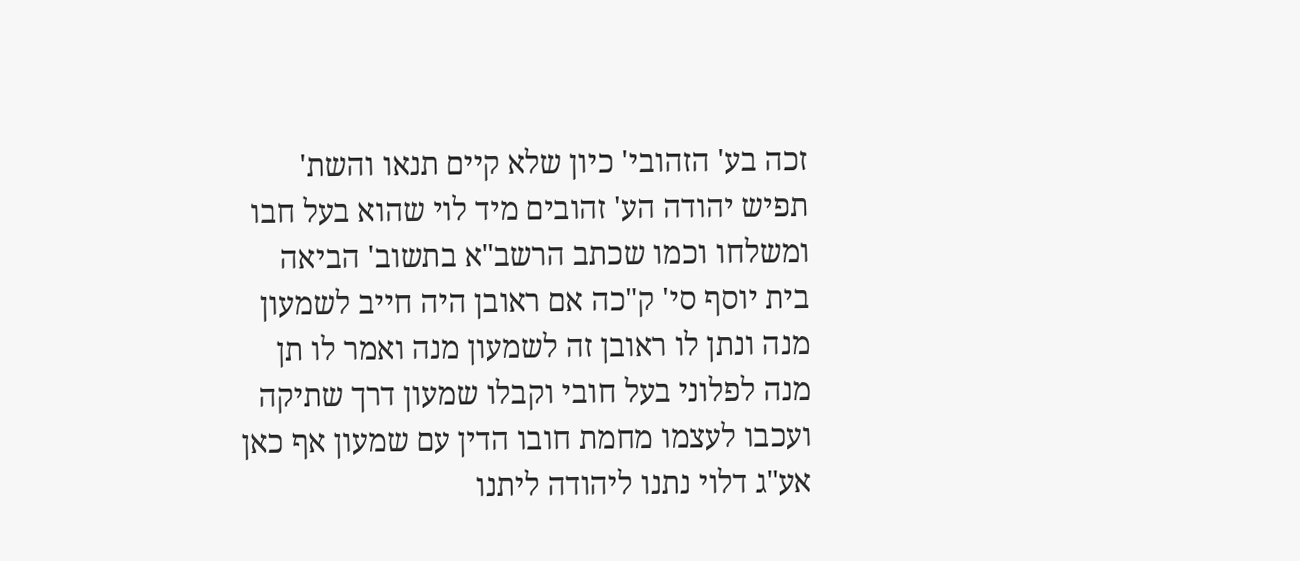זכה בע' הזהובי' כיון שלא קיים תנאו והשת' תפיש יהודה הע' זהובים מיד לוי שהוא בעל חבו ומשלחו וכמו שכתב הרשב"א בתשוב' הביאה בית יוסף סי' ק"כה אם ראובן היה חייב לשמעון מנה ונתן לו ראובן זה לשמעון מנה ואמר לו תן מנה לפלוני בעל חובי וקבלו שמעון דרך שתיקה ועכבו לעצמו מחמת חובו הדין עם שמעון אף כאן אע"ג דלוי נתנו ליהודה ליתנו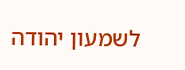לשמעון יהודה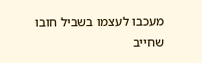מעכבו לעצמו בשביל חובו שחייב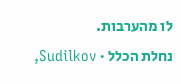לו מהערבות.
נחלת הכלל · Sudilkov,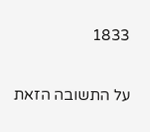1833

על התשובה הזאת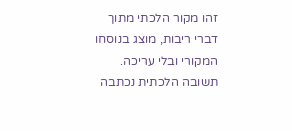זהו מקור הלכתי מתוך דברי ריבות, מוצג בנוסחו המקורי ובלי עריכה. תשובה הלכתית נכתבה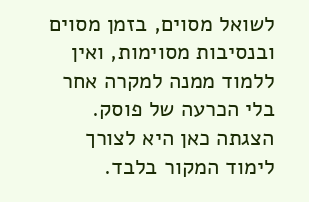לשואל מסוים, בזמן מסוים ובנסיבות מסוימות, ואין ללמוד ממנה למקרה אחר בלי הכרעה של פוסק. הצגתה כאן היא לצורך לימוד המקור בלבד.